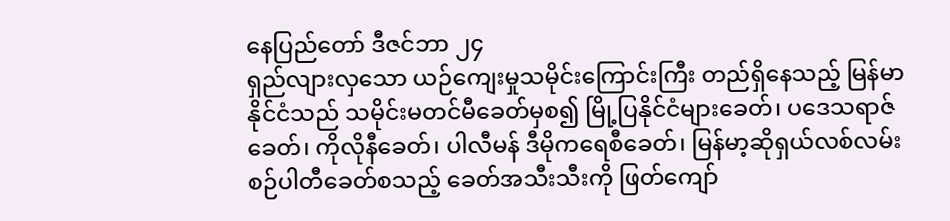နေပြည်တော် ဒီဇင်ဘာ ၂၄
ရှည်လျားလှသော ယဉ်ကျေးမှုသမိုင်းကြောင်းကြီး တည်ရှိနေသည့် မြန်မာနိုင်ငံသည် သမိုင်းမတင်မီခေတ်မှစ၍ မြို့ပြနိုင်ငံများခေတ်၊ ပဒေသရာဇ်ခေတ်၊ ကိုလိုနီခေတ်၊ ပါလီမန် ဒီမိုကရေစီခေတ်၊ မြန်မာ့ဆိုရှယ်လစ်လမ်းစဉ်ပါတီခေတ်စသည့် ခေတ်အသီးသီးကို ဖြတ်ကျော်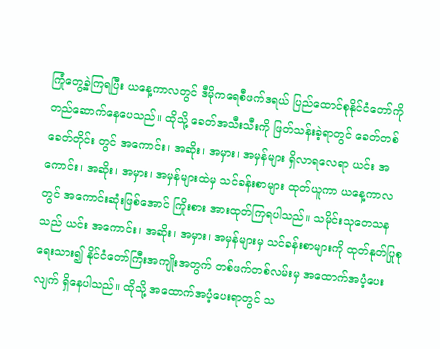ကြုံတွေ့ခဲ့ကြရပြီး ယနေ့ကာလတွင် ဒီမိုကရေစီဖက်ဒရယ် ပြည်ထောင်စုနိုင်ငံတော်ကို တည်ဆောက်နေပေသည်။ ထိုသို့ ခေတ်အသီးသီးကို ဖြတ်သန်းခဲ့ရာတွင် ခေတ်တစ်ခေတ်တိုင်း တွင် အကောင်း၊ အဆိုး၊ အမှား၊ အမှန်များ ရှိလာရလေရာ ယင်း အကောင်း၊ အဆိုး၊ အမှား၊ အမှန်များထဲမှ သင်ခန်းစာများ ထုတ်ယူကာ ယနေ့ကာလတွင် အကောင်းဆုံးဖြစ်အောင် ကြိုးစား အားထုတ်ကြရပါသည်။ သမိုင်းသုတေသနသည် ယင်း အကောင်း၊ အဆိုး၊ အမှား၊ အမှန်များမှ သင်ခန်းစာများကို ထုတ်နုတ်ပြုစုရေးသား၍ နိုင်ငံတော်ကြီးအကျိုးအတွက် တစ်ဖက်တစ်လမ်းမှ အထောက်အပံ့ပေးလျက် ရှိနေပါသည်။ ထိုသို့ အထောက်အပံ့ပေးရာတွင် သ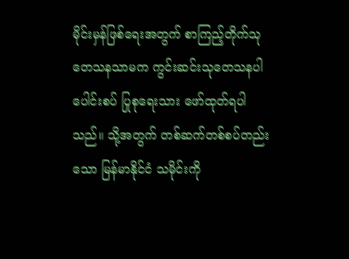မိုင်းမှန်ဖြစ်ရေးအတွက် စာကြည့်တိုက်သုတေသနသာမက ကွင်းဆင်းသုတေသနပါ ပေါင်းစပ် ပြုစုရေးသား ဖော်ထုတ်ရပါသည်။ သို့အတွက် တစ်ဆက်တစ်စပ်တည်းသော မြန်မာနိုင်ငံ သမိုင်းကို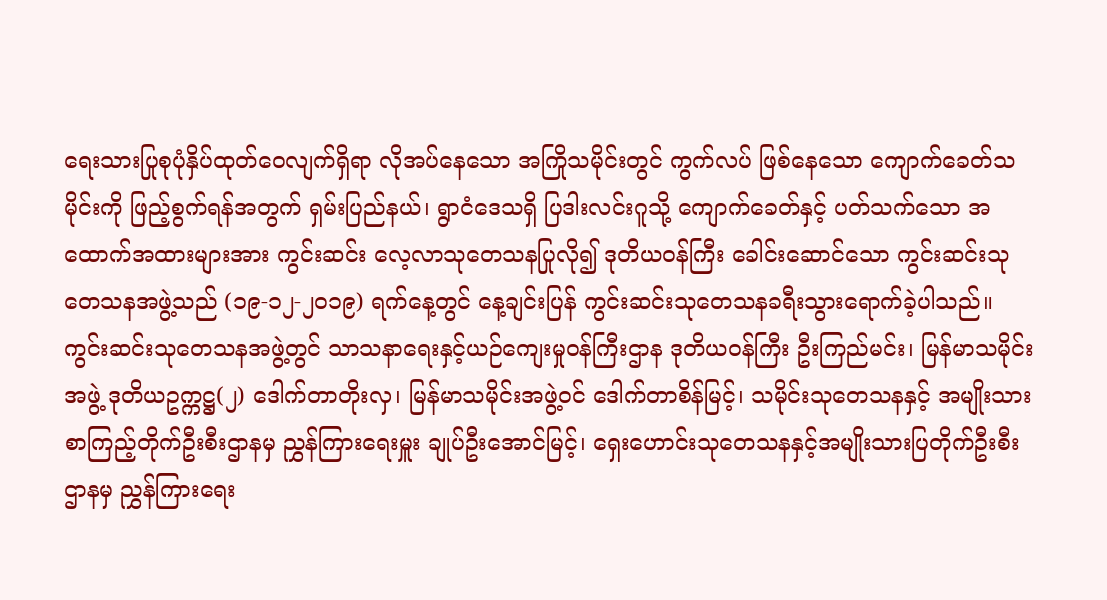ရေးသားပြုစုပုံနှိပ်ထုတ်ဝေလျက်ရှိရာ လိုအပ်နေသော အကြိုသမိုင်းတွင် ကွက်လပ် ဖြစ်နေသော ကျောက်ခေတ်သမိုင်းကို ဖြည့်စွက်ရန်အတွက် ရှမ်းပြည်နယ်၊ ရွာငံဒေသရှိ ပြဒါးလင်းဂူသို့ ကျောက်ခေတ်နှင့် ပတ်သက်သော အထောက်အထားများအား ကွင်းဆင်း လေ့လာသုတေသနပြုလို၍ ဒုတိယဝန်ကြီး ခေါင်းဆောင်သော ကွင်းဆင်းသုတေသနအဖွဲ့သည် (၁၉-၁၂-၂ဝ၁၉) ရက်နေ့တွင် နေ့ချင်းပြန် ကွင်းဆင်းသုတေသနခရီးသွားရောက်ခဲ့ပါသည်။
ကွင်းဆင်းသုတေသနအဖွဲ့တွင် သာသနာရေးနှင့်ယဉ်ကျေးမှုဝန်ကြီးဌာန ဒုတိယဝန်ကြီး ဦးကြည်မင်း၊ မြန်မာသမိုင်းအဖွဲ့ ဒုတိယဥက္ကဋ္ဌ(၂) ဒေါက်တာတိုးလှ၊ မြန်မာသမိုင်းအဖွဲ့ဝင် ဒေါက်တာစိန်မြင့်၊ သမိုင်းသုတေသနနှင့် အမျိုးသားစာကြည့်တိုက်ဦးစီးဌာနမှ ညွှန်ကြားရေးမှူး ချုပ်ဦးအောင်မြင့်၊ ရှေးဟောင်းသုတေသနနှင့်အမျိုးသားပြတိုက်ဦးစီးဌာနမှ ညွှန်ကြားရေး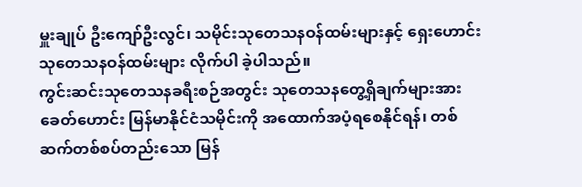မှူးချုပ် ဦးကျော်ဦးလွင်၊ သမိုင်းသုတေသနဝန်ထမ်းများနှင့် ရှေးဟောင်းသုတေသနဝန်ထမ်းများ လိုက်ပါ ခဲ့ပါသည်။
ကွင်းဆင်းသုတေသနခရီးစဉ်အတွင်း သုတေသနတွေ့ရှိချက်များအား ခေတ်ဟောင်း မြန်မာနိုင်ငံသမိုင်းကို အထောက်အပံ့ရစေနိုင်ရန်၊ တစ်ဆက်တစ်စပ်တည်းသော မြန်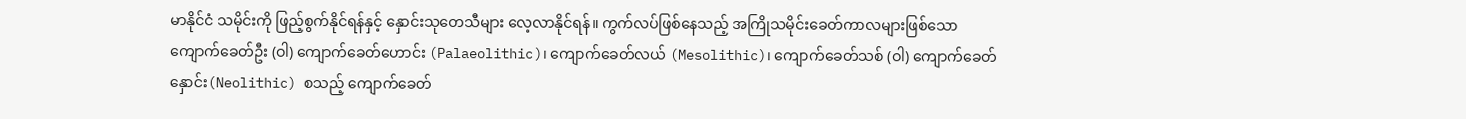မာနိုင်ငံ သမိုင်းကို ဖြည့်စွက်နိုင်ရန်နှင့် နှောင်းသုတေသီများ လေ့လာနိုင်ရန်။ ကွက်လပ်ဖြစ်နေသည့် အကြိုသမိုင်းခေတ်ကာလများဖြစ်သော ကျောက်ခေတ်ဦး (ဝါ) ကျောက်ခေတ်ဟောင်း (Palaeolithic)၊ ကျောက်ခေတ်လယ် (Mesolithic)၊ ကျောက်ခေတ်သစ် (ဝါ) ကျောက်ခေတ် နှောင်း(Neolithic) စသည့် ကျောက်ခေတ်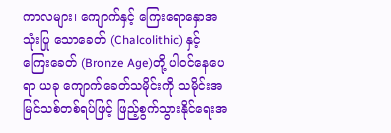ကာလများ၊ ကျောက်နှင့် ကြေးရောနှောအသုံးပြု သောခေတ် (Chalcolithic) နှင့် ကြေးခေတ် (Bronze Age)တို့ ပါဝင်နေပေရာ ယခု ကျောက်ခေတ်သမိုင်းကို သမိုင်းအမြင်သစ်တစ်ရပ်ဖြင့် ဖြည့်စွက်သွားနိုင်ရေးအ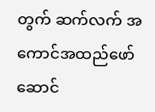တွက် ဆက်လက် အကောင်အထည်ဖော် ဆောင်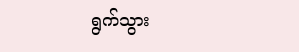ရွက်သွား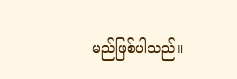မည်ဖြစ်ပါသည်။